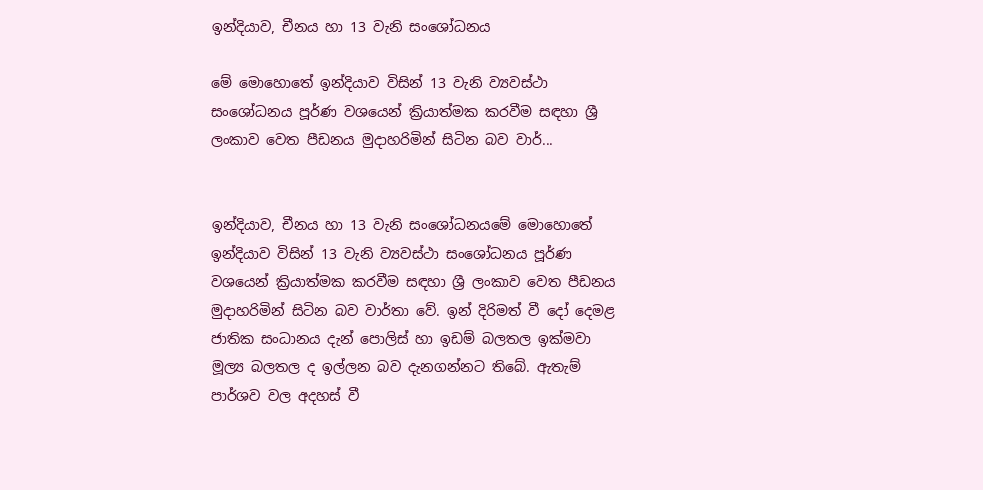ඉන්දියාව, චීනය හා 13 වැනි සංශෝධනය

මේ මොහොතේ ඉන්දියාව විසින් 13 වැනි ව්‍යවස්ථා සංශෝධනය පූර්ණ වශයෙන් ක්‍රියාත්මක කරවීම සඳහා ශ්‍රී ලංකාව වෙත පීඩනය මුදාහරිමින් සිටින බව වාර්...


ඉන්දියාව, චීනය හා 13 වැනි සංශෝධනයමේ මොහොතේ ඉන්දියාව විසින් 13 වැනි ව්‍යවස්ථා සංශෝධනය පූර්ණ වශයෙන් ක්‍රියාත්මක කරවීම සඳහා ශ්‍රී ලංකාව වෙත පීඩනය මුදාහරිමින් සිටින බව වාර්තා වේ. ඉන් දිරිමත් වී දෝ දෙමළ ජාතික සංධානය දැන් පොලිස් හා ඉඩම් බලතල ඉක්මවා මූල්‍ය බලතල ද ඉල්ලන බව දැනගන්නට තිබේ. ඇතැම් පාර්ශව වල අදහස් වී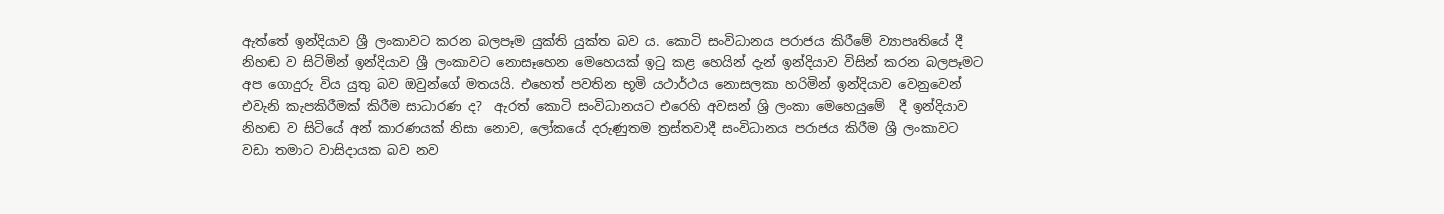ඇත්තේ ඉන්දියාව ශ්‍රී ලංකාවට කරන බලපෑම යුක්ති යුක්ත බව ය. කොටි සංවිධානය පරාජය කිරීමේ ව්‍යාපෘතියේ දී  නිහඬ ව සිටිමින් ඉන්දියාව ශ්‍රී ලංකාවට නොසෑහෙන මෙහෙයක් ඉටු කළ හෙයින් දැන් ඉන්දියාව විසින් කරන බලපෑමට අප ගොදුරු විය යුතු බව ඔවුන්ගේ මතයයි. එහෙත් පවතින භූමි යථාර්ථය නොසලකා හරිමින් ඉන්දියාව වෙනුවෙන් එවැනි කැපකිරීමක් කිරීම සාධාරණ ද?  ඇරත් කොටි සංවිධානයට එරෙහි අවසන් ශ්‍රි ලංකා මෙහෙයුමේ  දී ඉන්දියාව නිහඬ ව සිටියේ අන් කාරණයක් නිසා නොව, ලෝකයේ දරුණුතම ත්‍රස්තවාදී සංවිධානය පරාජය කිරීම ශ්‍රී ලංකාවට වඩා තමාට වාසිදායක බව නව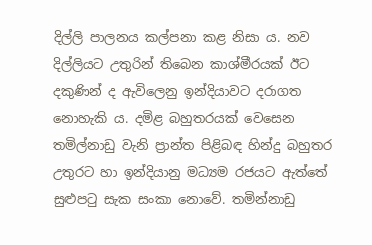දිල්ලි පාලනය කල්පනා කළ නිසා ය. නව දිල්ලියට උතුරින් තිබෙන කාශ්මීරයක් ඊට දකුණින් ද ඇවිලෙනු ඉන්දියාවට දරාගත නොහැකි ය. දමිළ බහුතරයක් වෙසෙන තමිල්නාඩු වැනි ප්‍රාන්ත පිළිබඳ හින්දු බහුතර උතුරට හා ඉන්දියානු මධ්‍යම රජයට ඇත්තේ සුළුපටු සැක සංකා නොවේ. තමින්නාඩු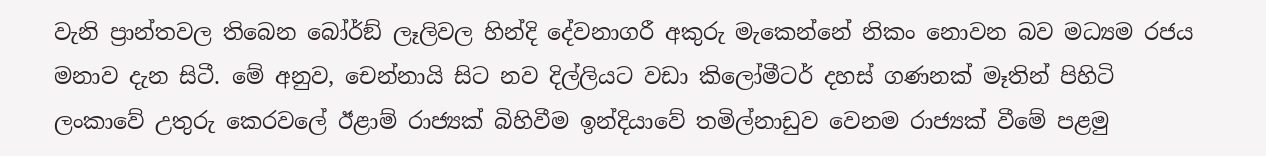වැනි ප්‍රාන්තවල තිබෙන බෝර්ඞ් ලෑලිවල හින්දි දේවනාගරී අකුරු මැකෙන්නේ නිකං නොවන බව මධ්‍යම රජය මනාව දැන සිටී. මේ අනුව, චෙන්නායි සිට නව දිල්ලියට වඩා කිලෝමීටර් දහස් ගණනක් මෑතින් පිහිටි ලංකාවේ උතුරු කෙරවලේ ඊළාම් රාජ්‍යක් බිහිවීම ඉන්දියාවේ තමිල්නාඩුව වෙනම රාජ්‍යක් වීමේ පළමු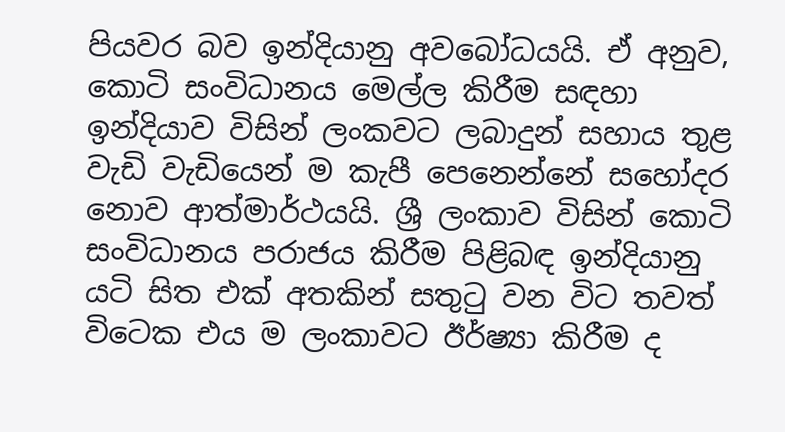පියවර බව ඉන්දියානු අවබෝධයයි. ඒ අනුව, කොටි සංවිධානය මෙල්ල කිරීම සඳහා ඉන්දියාව විසින් ලංකවට ලබාදුන් සහාය තුළ වැඩි වැඩියෙන් ම කැපී පෙනෙන්නේ සහෝදර නොව ආත්මාර්ථයයි. ශ්‍රී ලංකාව විසින් කොටි සංවිධානය පරාජය කිරීම පිළිබඳ ඉන්දියානු යටි සිත එක් අතකින් සතුටු වන විට තවත් විටෙක එය ම ලංකාවට ඊර්ෂ්‍යා කිරීම ද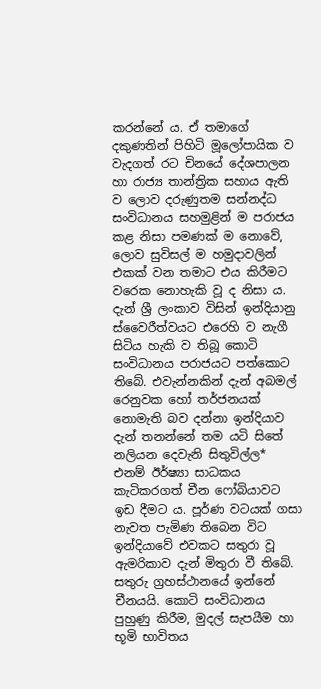කරන්නේ ය. ඒ තමාගේ දකුණතින් පිහිටි මූලෝපායික ව වැදගත් රට චිනයේ දේශපාලන හා රාජ්‍ය තාන්ත්‍රික සහාය ඇති ව ලොව දරුණුතම සන්නද්ධ සංවිධානය සහමුළින් ම පරාජය කළ නිසා පමණක් ම නොවේ, ලොව සුවිසල් ම හමුදාවලින් එකක් වන තමාට එය කිරීමට වරෙක නොහැකි වූ ද නිසා ය.
දැන් ශ්‍රී ලංකාව විසින් ඉන්දියානු ස්වෛරීත්වයට එරෙහි ව නැගී සිටිය හැකි ව තිබූ කොටි සංවිධානය පරාජයට පත්කොට තිබේ. එවැන්නකින් දැන් අබමල් රෙනුවක හෝ තර්ජනයක් නොමැති බව දන්නා ඉන්දියාව දැන් තනන්නේ තම යටි සිතේ නලියන දෙවැනි සිතුවිල්ල* එනම් ඊර්ෂ්‍යා සාධකය කැටිකරගත් චීන ෆෝබියාවට ඉඩ දීමට ය. පූර්ණ වටයක් ගසා නැවත පැමිණ තිබෙන විට ඉන්දියාවේ එවකට සතුරා වූ ඇමරිකාව දැන් මිතුරා වී තිබේ. සතුරු ග්‍රහස්ථානයේ ඉන්නේ චීනයයි. කොටි සංවිධානය පුහුණු කිරීම, මුදල් සැපයීම හා භූමි භාවිතය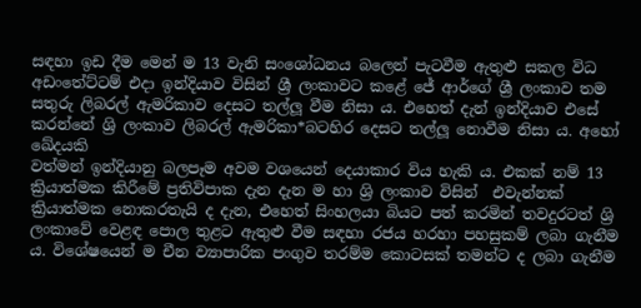සඳහා ඉඩ දීම මෙන් ම 13 වැනි සංශෝධනය බලෙන් පැටවීම ඇතුළු සකල විධ අඩංතේට්ටම් එදා ඉන්දියාව විසින් ශ්‍රී ලංකාවට කළේ ජේ ආර්ගේ ශ්‍රී ලංකාව තම සතුරු ලිබරල් ඇමරිකාව දෙසට තල්ලූ වීම නිසා ය. එහෙත් දැන් ඉන්දියාව එසේ කරන්නේ ශ්‍රි ලංකාව ලිබරල් ඇමරිකා*බටහිර දෙසට තල්ලූ නොවීම නිසා ය. අහෝ ඛේදයකි
වත්මන් ඉන්දියානු බලපෑම අවම වශයෙන් දෙයාකාර විය හැකි ය. එකක් නම් 13 ක්‍රියාත්මක කිරීමේ ප්‍රතිවිපාක දැන දැන ම හා ශ්‍රි ලංකාව විසින්  එවැන්නක් ක්‍රියාත්මක නොකරතැයි ද දැන, එහෙත් සිංහලයා බියට පත් කරමින් තවදුරටත් ශ්‍රි ලංකාවේ වෙළඳ පොල තුළට ඇතුළු වීම සඳහා රජය හරහා පහසුකම් ලබා ගැනීම ය. විශේෂයෙන් ම චීන ව්‍යාපාරික පංගුව තරම්ම කොටසක් තමන්ට ද ලබා ගැනීම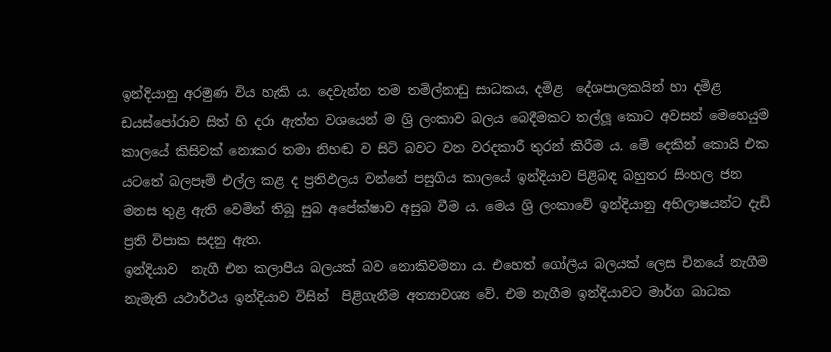ඉන්දියානු අරමුණ විය හැකි ය. දෙවැන්න තම තමිල්නාඩු සාධකය, දමිළ  දේශපාලකයින් හා දමිළ ඩයස්පෝරාව සිත් හි දරා ඇත්ත වශයෙන් ම ශ්‍රි ලංකාව බලය බෙදීමකට තල්ලූ කොට අවසන් මෙහෙයුම කාලයේ කිසිවක් නොකර තමා නිහඬ ව සිටි බවට වන වරදකාරී තුරන් කිරීම ය. මේ දෙකින් කොයි එක යටතේ බලපෑම් එල්ල කළ ද ප්‍රතිඵලය වන්නේ පසුගිය කාලයේ ඉන්දියාව පිළිබඳ බහුතර සිංහල ජන මනස තුළ ඇති වෙමින් තිබූ සුබ අපේක්ෂාව අසුබ වීම ය. මෙය ශ්‍රි ලංකාවේ ඉන්දියානු අභිලාෂයන්ට දැඩි ප්‍රති විපාක සදනු ඇත.
ඉන්දියාව  නැගී එන කලාපීය බලයක් බව නොකිවමනා ය. එහෙත් ගෝලීය බලයක් ලෙස චිනයේ නැගීම නැමැති යථාර්ථය ඉන්දියාව විසින්  පිළිගැනීම අත්‍යාවශ්‍ය වේ. එම නැගීම ඉන්දියාවට මාර්ග බාධක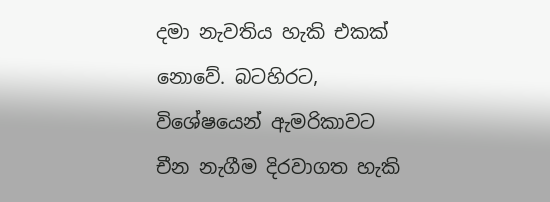දමා නැවතිය හැකි එකක්  නොවේ. බටහිරට, විශේෂයෙන් ඇමරිකාවට චීන නැගීම දිරවාගත හැකි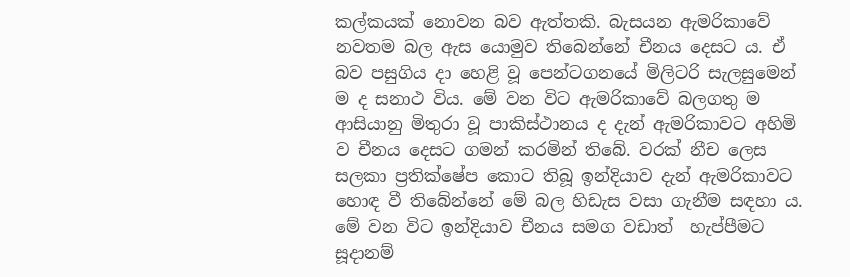කල්කයක් නොවන බව ඇත්තකි. බැසයන ඇමරිකාවේ නවතම බල ඇස යොමුව තිබෙන්නේ චීනය දෙසට ය. ඒ බව පසුගිය දා හෙළි වූ පෙන්ටගනයේ මිලිටරි සැලසුමෙන් ම ද සනාථ විය. මේ වන විට ඇමරිකාවේ බලගතු ම ආසියානු මිතුරා වූ පාකිස්ථානය ද දැන් ඇමරිකාවට අහිමි ව චීනය දෙසට ගමන් කරමින් තිබේ. වරක් නීච ලෙස සලකා ප්‍රතික්ෂේප කොට තිබූ ඉන්දියාව දැන් ඇමරිකාවට හොඳ වී තිබේන්නේ මේ බල හිඩැස වසා ගැනීම සඳහා ය. මේ වන විට ඉන්දියාව චීනය සමග වඩාත්  හැප්පීමට සූදානම්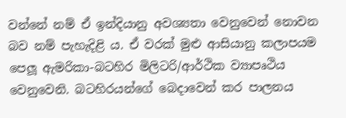වන්නේ නම් ඒ ඉන්දියානු අවශ්‍යතා වෙනුවෙන් නොවන බව නම් පැහැදිළි ය. ඒ වරක් මුළු ආසියානු කලාපයම පෙලූ ඇමරිකා-බටහිර මිලිටරි/ආර්ථික ව්‍යාපෘථිය වෙනුවෙනි. බටහිරයන්ගේ බෙදාවෙන් කර පාලනය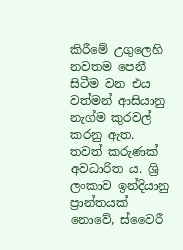කිරීමේ උගුලෙහි නවතම පෙනී සිටීම වන එය වත්මන් ආසියානු නැග්ම කුරවල් කරනු ඇත.
තවත් කරුණක් අවධාරිත ය. ශ්‍රි ලංකාව ඉන්දියානු ප්‍රාන්තයක් නොවේ, ස්වෛරී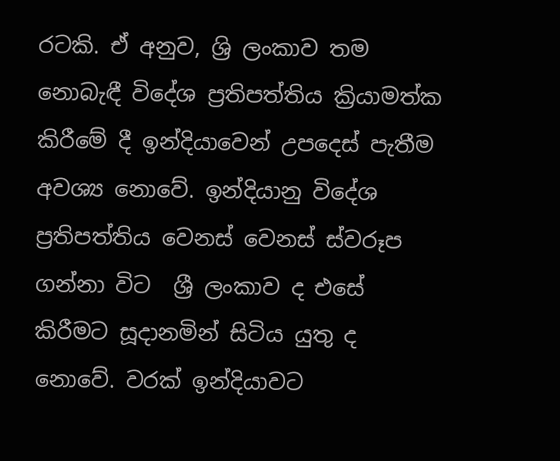රටකි. ඒ අනුව, ශ්‍රි ලංකාව තම නොබැඳී විදේශ ප්‍රතිපත්තිය ක්‍රියාමත්ක කිරීමේ දී ඉන්දියාවෙන් උපදෙස් පැතීම අවශ්‍ය නොවේ. ඉන්දියානු විදේශ ප්‍රතිපත්තිය වෙනස් වෙනස් ස්වරූප ගන්නා විට  ශ්‍රී ලංකාව ද එසේ කිරීමට සූදානමින් සිටිය යුතු ද නොවේ. වරක් ඉන්දියාවට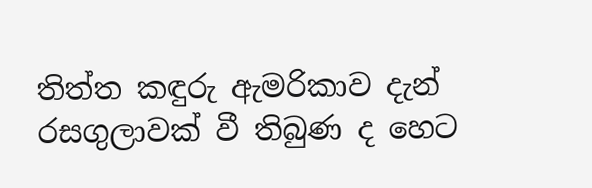තිත්ත කඳුරු ඇමරිකාව දැන් රසගුලාවක් වී තිබුණ ද හෙට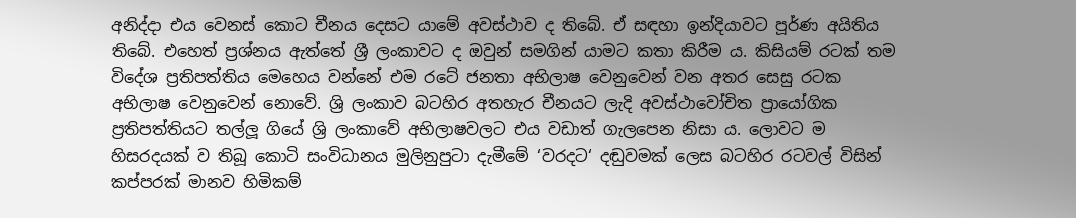අනිද්දා එය වෙනස් කොට චීනය දෙසට යාමේ අවස්ථාව ද තිබේ. ඒ සඳහා ඉන්දියාවට පූර්ණ අයිතිය තිබේ. එහෙත් ප්‍රශ්නය ඇත්තේ ශ්‍රී ලංකාවට ද ඔවුන් සමගින් යාමට කතා කිරීම ය. කිසියම් රටක් තම විදේශ ප්‍රතිපත්තිය මෙහෙය වන්නේ එම රටේ ජනතා අභිලාෂ වෙනුවෙන් වන අතර සෙසු රටක අභිලාෂ වෙනුවෙන් නොවේ. ශ්‍රි ලංකාව බටහිර අතහැර චීනයට ලැදි අවස්ථාවෝචිත ප්‍රායෝගික ප්‍රතිපත්තියට තල්ලූ ගියේ ශ්‍රි ලංකාවේ අභිලාෂවලට එය වඩාත් ගැලපෙන නිසා ය. ලොවට ම හිසරදයක් ව තිබූ කොටි සංවිධානය මුලිනුපුටා දැමීමේ ‘වරදට‘ දඬුවමක් ලෙස බටහිර රටවල් විසින් කප්පරක් මානව හිමිකම්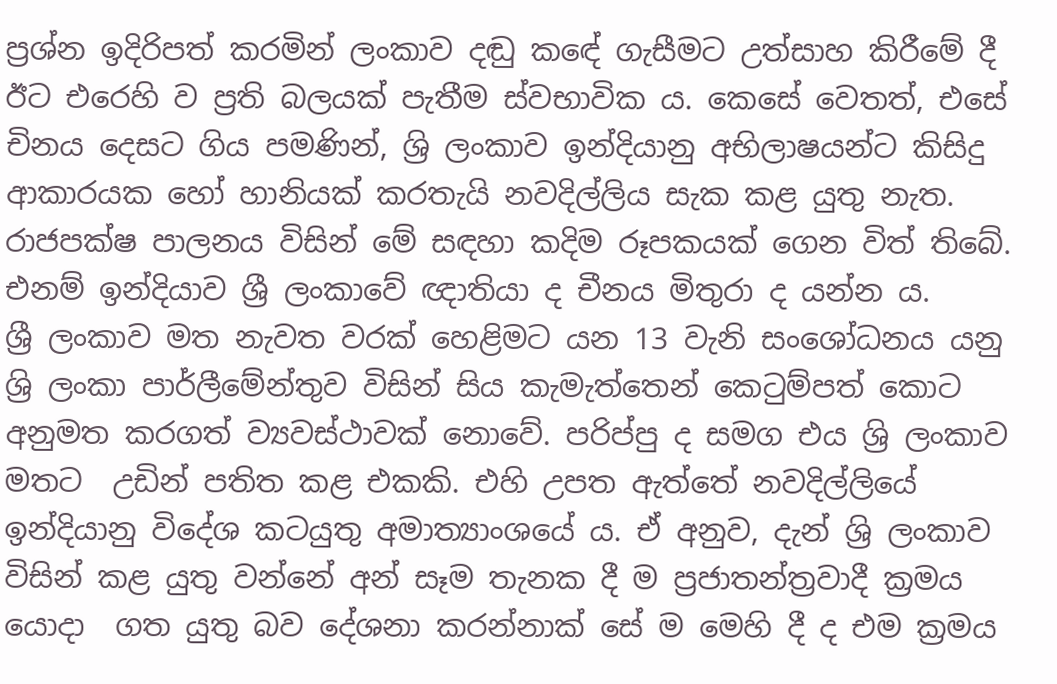ප්‍රශ්න ඉදිරිපත් කරමින් ලංකාව දඬු කඳේ ගැසීමට උත්සාහ කිරීමේ දී ඊට එරෙහි ව ප්‍රති බලයක් පැතීම ස්වභාවික ය. කෙසේ වෙතත්, එසේ චිනය දෙසට ගිය පමණින්, ශ්‍රි ලංකාව ඉන්දියානු අභිලාෂයන්ට කිසිදු ආකාරයක හෝ හානියක් කරතැයි නවදිල්ලිය සැක කළ යුතු නැත. රාජපක්ෂ පාලනය විසින් මේ සඳහා කදිම රූපකයක් ගෙන විත් තිබේ. එනම් ඉන්දියාව ශ්‍රී ලංකාවේ ඥාතියා ද චීනය මිතුරා ද යන්න ය.
ශ්‍රී ලංකාව මත නැවත වරක් හෙළිමට යන 13 වැනි සංශෝධනය යනු ශ්‍රි ලංකා පාර්ලීමේන්තුව විසින් සිය කැමැත්තෙන් කෙටුම්පත් කොට අනුමත කරගත් ව්‍යවස්ථාවක් නොවේ. පරිප්පු ද සමග එය ශ්‍රි ලංකාව මතට  උඩින් පතිත කළ එකකි. එහි උපත ඇත්තේ නවදිල්ලියේ ඉන්දියානු විදේශ කටයුතු අමාත්‍යාංශයේ ය. ඒ අනුව, දැන් ශ්‍රි ලංකාව විසින් කළ යුතු වන්නේ අන් සෑම තැනක දී ම ප්‍රජාතන්ත්‍රවාදී ක්‍රමය යොදා  ගත යුතු බව දේශනා කරන්නාක් සේ ම මෙහි දී ද එම ක්‍රමය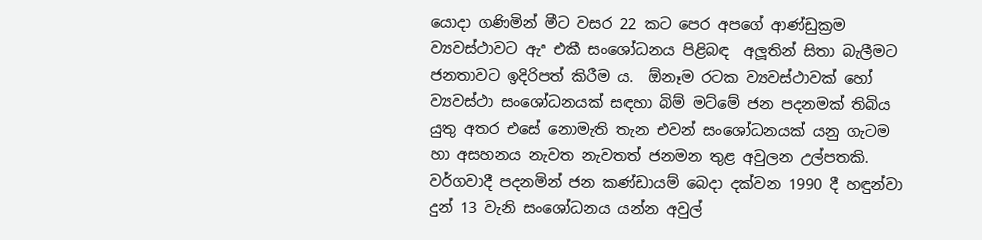යොදා ගණිමින් මීට වසර 22 කට පෙර අපගේ ආණ්ඩුක්‍රම ව්‍යවස්ථාවට ඇª එකී සංශෝධනය පිළිබඳ  අලූතින් සිතා බැලීමට ජනතාවට ඉදිරිපත් කිරීම ය.  ඕනෑම රටක ව්‍යවස්ථාවක් හෝ ව්‍යවස්ථා සංශෝධනයක් සඳහා බිම් මට්මේ ජන පදනමක් තිබිය යුතු අතර එසේ නොමැති තැන එවන් සංශෝධනයක් යනු ගැටම හා අසහනය නැවත නැවතත් ජනමන තුළ අවුලන උල්පතකි.
වර්ගවාදී පදනමින් ජන කණ්ඩායම් බෙදා දක්වන 1990 දී හඳුන්වා දුන් 13 වැනි සංශෝධනය යන්න අවුල්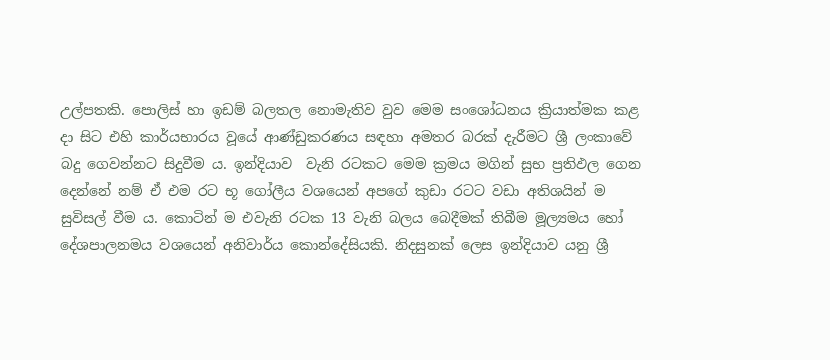උල්පතකි. පොලිස් හා ඉඩම් බලතල නොමැතිව වුව මෙම සංශෝධනය ක්‍රියාත්මක කළ දා සිට එහි කාර්යභාරය වූයේ ආණ්ඩුකරණය සඳහා අමතර බරක් දැරීමට ශ්‍රී ලංකාවේ බදු ගෙවන්නට සිදුවීම ය. ඉන්දියාව  වැනි රටකට මෙම ක්‍රමය මගින් සුභ ප්‍රතිඵල ගෙන දෙන්නේ නම් ඒ එම රට භූ ගෝලීය වශයෙන් අපගේ කුඩා රටට වඩා අතිශයින් ම සුවිසල් වීම ය. කොටින් ම එවැනි රටක 13 වැනි බලය බෙදීමක් තිබීම මූල්‍යමය හෝ දේශපාලනමය වශයෙන් අනිවාර්ය කොන්දේසියකි. නිදසුනක් ලෙස ඉන්දියාව යනු ශ්‍රී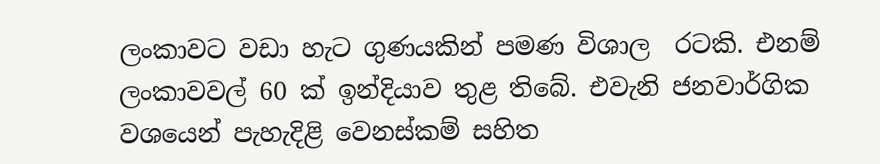ලංකාවට වඩා හැට ගුණයකින් පමණ විශාල  රටකි. එනම් ලංකාවවල් 60 ක් ඉන්දියාව තුළ තිබේ. එවැනි ජනවාර්ගික වශයෙන් පැහැදිළි වෙනස්කම් සහිත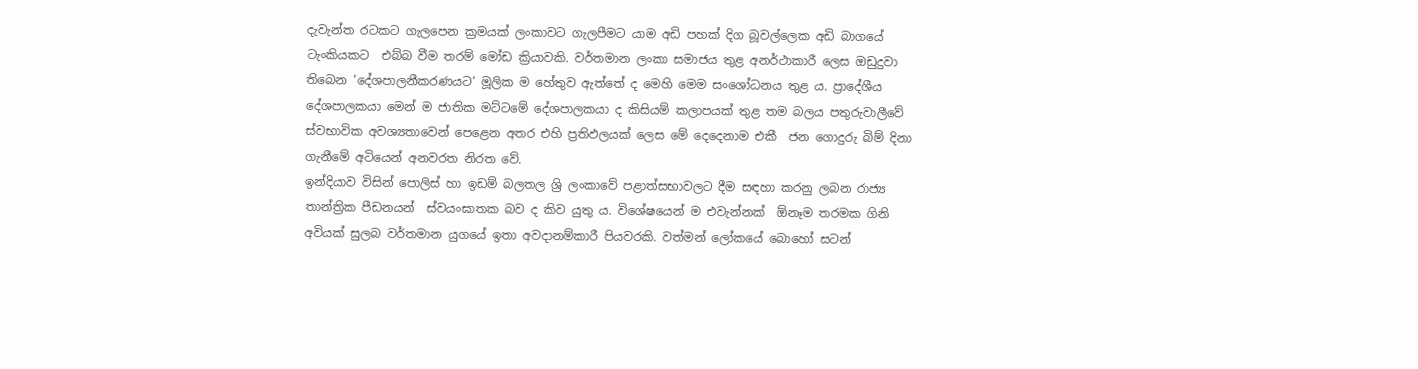දැවැන්ත රටකට ගැලපෙන ක්‍රමයක් ලංකාවට ගැලපීමට යාම අඩි පහක් දිග බූවල්ලෙක අඩි බාගයේ ටැංකියකට  එබ්බ වීම තරම් මෝඩ ක්‍රියාවකි. වර්තමාන ලංකා සමාජය තුළ අනර්ථාකාරී ලෙස ඔඩුදුවා තිබෙන ‘දේශපාලනීකරණයට‘ මූලික ම හේතුව ඇත්තේ ද මෙහි මෙම සංශෝධනය තුළ ය. ප්‍රාදේශීය දේශපාලකයා මෙන් ම ජාතික මට්ටමේ දේශපාලකයා ද කිසියම් කලාපයක් තුළ තම බලය පතුරුවාලීවේ ස්වභාවික අවශ්‍යතාවෙන් පෙළෙන අතර එහි ප්‍රතිඵලයක් ලෙස මේ දෙදෙනාම එකී  ජන ගොදුරු බිම් දිනා ගැනීමේ අටියෙන් අනවරත නිරත වේ.
ඉන්දියාව විසින් පොලිස් හා ඉඩම් බලතල ශ්‍රි ලංකාවේ පළාත්සභාවලට දීම සඳහා කරනු ලබන රාජ්‍ය තාන්ත්‍රික පීඩනයන්  ස්වයංඝාතක බව ද කිව යුතු ය. විශේෂයෙන් ම එවැන්නක්  ඕනෑම තරමක ගිනි අවියක් සුලබ වර්තමාන යුගයේ ඉතා අවදානම්කාරී පියවරකි. වත්මන් ලෝකයේ බොහෝ සටන්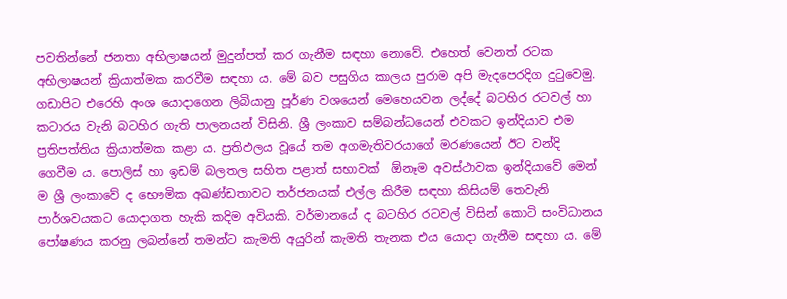පවතින්නේ ජනතා අභිලාෂයන් මුදුන්පත් කර ගැනීම සඳහා නොවේ. එහෙත් වෙනත් රටක අභිලාෂයන් ක්‍රියාත්මක කරවීම සඳහා ය. මේ බව පසුගිය කාලය පුරාම අපි මැදපෙරදිග දුටුවෙමු. ගඩාපිට එරෙහි අංශ යොදාගෙන ලිබියානු පූර්ණ වශයෙන් මෙහෙයවන ලද්දේ බටහිර රටවල් හා කටාරය වැනි බටහිර ගැති පාලනයන් විසිනි. ශ්‍රී ලංකාව සම්බන්ධයෙන් එවකට ඉන්දියාව එම ප්‍රතිපත්තිය ක්‍රියාත්මක කළා ය. ප්‍රතිඵලය වූයේ තම අගමැතිවරයාගේ මරණයෙන් ඊට වන්දි ගෙවීම ය. පොලිස් හා ඉඩම් බලතල සහිත පළාත් සභාවක්  ඕනෑම අවස්ථාවක ඉන්දියාවේ මෙන් ම ශ්‍රී ලංකාවේ ද භෞමික අඛණ්ඩතාවට තර්ජනයක් එල්ල කිරීම සඳහා කිසියම් තෙවැනි පාර්ශවයකට යොදාගත හැකි කදිම අවියකි. වර්මානයේ ද බටහිර රටවල් විසින් කොටි සංවිධානය පෝෂණය කරනු ලබන්නේ තමන්ට කැමති අයුරින් කැමති තැනක එය යොදා ගැනීම සඳහා ය. මේ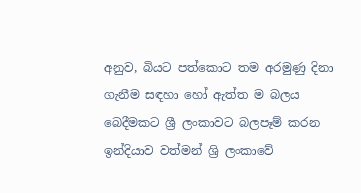අනුව, බියට පත්කොට තම අරමුණු දිනා ගැනීම සඳහා හෝ ඇත්ත ම බලය බෙදීමකට ශ්‍රී ලංකාවට බලපෑම් කරන ඉන්දියාව වත්මන් ශ්‍රි ලංකාවේ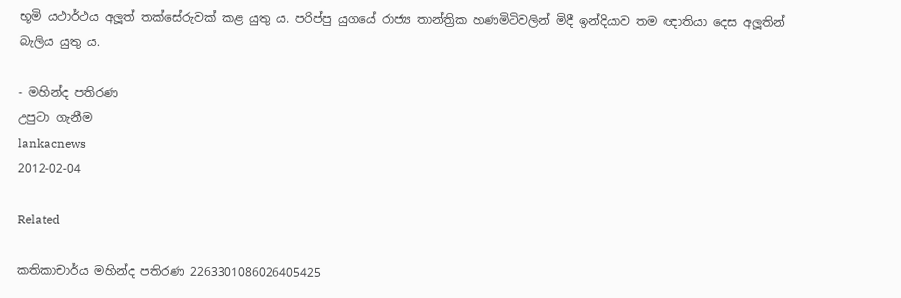භූමි යථාර්ථය අලූත් තක්සේරුවක් කළ යුතු ය. පරිප්පු යුගයේ රාජ්‍ය තාන්ත්‍රික හණමිටිවලින් මිදී ඉන්දියාව තම ඥාතියා දෙස අලූතින් බැලිය යුතු ය.

- මහින්ද පතිරණ
උපුටා ගැනීම
lankacnews
2012-02-04

Related

කතිකාචාර්ය මහින්ද පතිරණ 2263301086026405425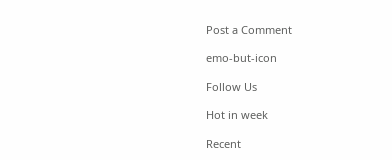Post a Comment

emo-but-icon

Follow Us

Hot in week

Recent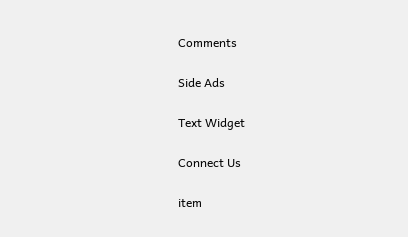Comments

Side Ads

Text Widget

Connect Us

item